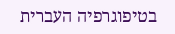בטיפוגרפיה העברית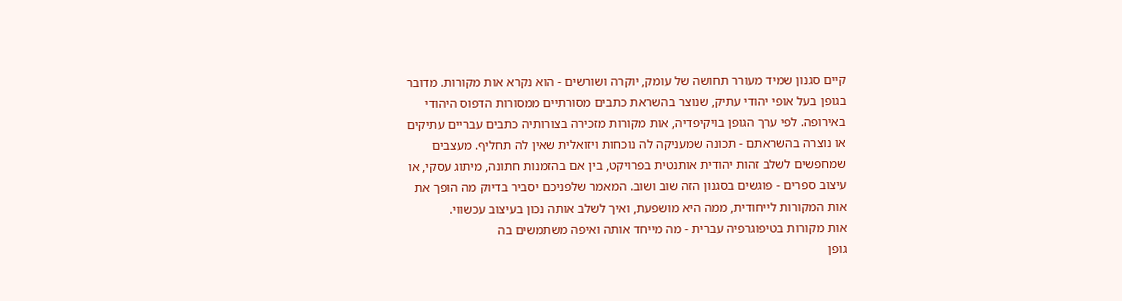קיים סגנון שמיד מעורר תחושה של עומק, יוקרה ושורשים - הוא נקרא אות מקורות. מדובר בגופן בעל אופי יהודי עתיק, שנוצר בהשראת כתבים מסורתיים ממסורות הדפוס היהודי באירופה. לפי ערך הגופן בויקיפדיה, אות מקורות מזכירה בצורותיה כתבים עבריים עתיקים או נוצרה בהשראתם - תכונה שמעניקה לה נוכחות ויזואלית שאין לה תחליף. מעצבים שמחפשים לשלב זהות יהודית אותנטית בפרויקט, בין אם בהזמנות חתונה, מיתוג עסקי, או עיצוב ספרים - פוגשים בסגנון הזה שוב ושוב. המאמר שלפניכם יסביר בדיוק מה הופך את אות המקורות לייחודית, ממה היא מושפעת, ואיך לשלב אותה נכון בעיצוב עכשווי.
אות מקורות בטיפוגרפיה עברית - מה מייחד אותה ואיפה משתמשים בה
גופן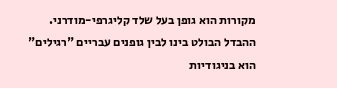מקורות הוא גופן בעל שלד קליגרפי-מודרני. ההבדל הבולט בינו לבין גופנים עבריים "רגילים" הוא בניגודיות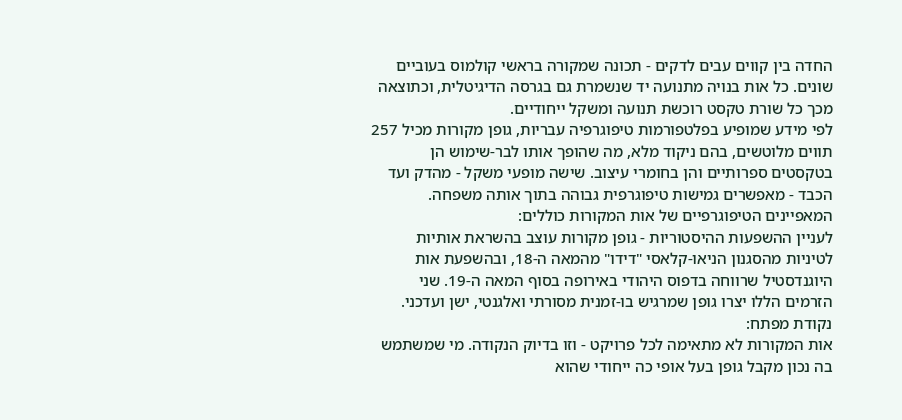החדה בין קווים עבים לדקים - תכונה שמקורה בראשי קולמוס בעוביים שונים. כל אות בנויה מתנועה יד שנשמרת גם בגרסה הדיגיטלית, וכתוצאה מכך כל שורת טקסט רוכשת תנועה ומשקל ייחודיים.
לפי מידע שמופיע בפלטפורמות טיפוגרפיה עבריות, גופן מקורות מכיל 257 תווים מלוטשים, בהם ניקוד מלא, מה שהופך אותו לבר-שימוש הן בטקסטים ספרותיים והן בחומרי עיצוב. שישה מופעי משקל - מהדק ועד הכבד - מאפשרים גמישות טיפוגרפית גבוהה בתוך אותה משפחה.
המאפיינים הטיפוגרפיים של אות המקורות כוללים:
לעניין ההשפעות ההיסטוריות - גופן מקורות עוצב בהשראת אותיות לטיניות מהסגנון הניאו-קלאסי "דידו" מהמאה ה-18, ובהשפעת אות היוגנדסטיל שרווחה בדפוס היהודי באירופה בסוף המאה ה-19. שני הזרמים הללו יצרו גופן שמרגיש בו-זמנית מסורתי ואלגנטי, ישן ועדכני.
נקודת מפתח:
אות המקורות לא מתאימה לכל פרויקט - וזו בדיוק הנקודה. מי שמשתמש בה נכון מקבל גופן בעל אופי כה ייחודי שהוא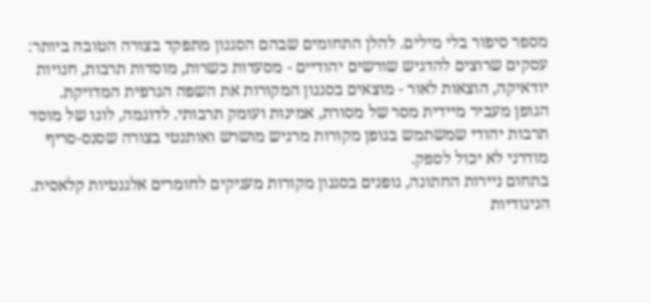מספר סיפור בלי מילים. להלן התחומים שבהם הסגנון מתפקד בצורה הטובה ביותר:
עסקים שרוצים להדגיש שורשים יהודיים - מסעדות כשרות, מוסדות תרבות, חנויות יודאיקה, הוצאות לאור - מוצאים בסגנון המקורות את השפה הגרפית המדויקת. הגופן מעביר מיידית מסר של מסורת, אמינות ועומק תרבותי. לדוגמה, לוגו של מוסד תרבות יהודי שמשתמש בגופן מקורות מרגיש מושרש ואותנטי בצורה שסנס-סריף מודרני לא יכול לספק.
בתחום ניירות החתונה, גופנים בסגנון מקורות מעניקים לחומרים אלגנטיות קלאסית. הניגודיות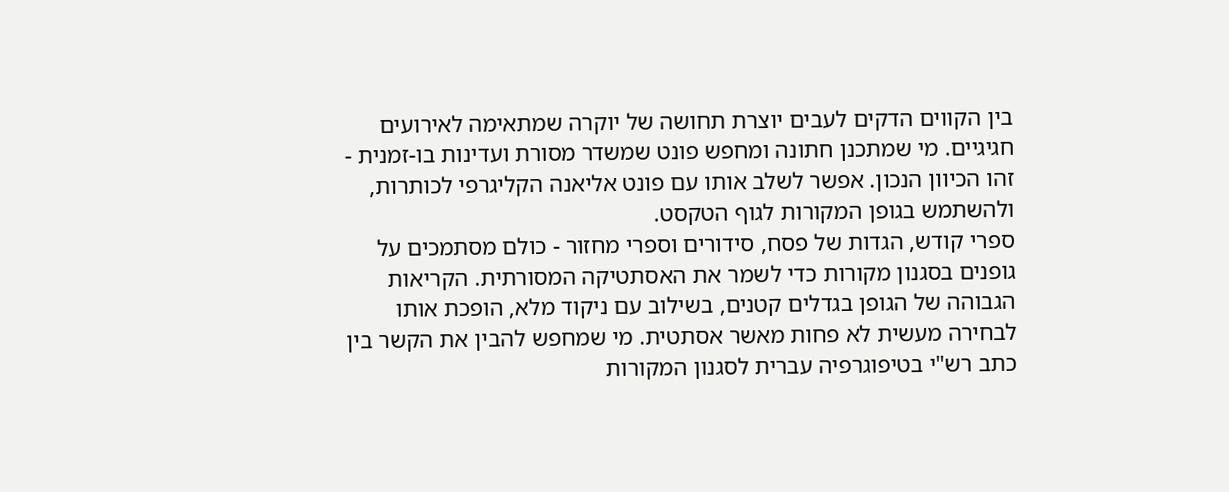בין הקווים הדקים לעבים יוצרת תחושה של יוקרה שמתאימה לאירועים חגיגיים. מי שמתכנן חתונה ומחפש פונט שמשדר מסורת ועדינות בו-זמנית - זהו הכיוון הנכון. אפשר לשלב אותו עם פונט אליאנה הקליגרפי לכותרות, ולהשתמש בגופן המקורות לגוף הטקסט.
ספרי קודש, הגדות של פסח, סידורים וספרי מחזור - כולם מסתמכים על גופנים בסגנון מקורות כדי לשמר את האסתטיקה המסורתית. הקריאות הגבוהה של הגופן בגדלים קטנים, בשילוב עם ניקוד מלא, הופכת אותו לבחירה מעשית לא פחות מאשר אסתטית. מי שמחפש להבין את הקשר בין כתב רש"י בטיפוגרפיה עברית לסגנון המקורות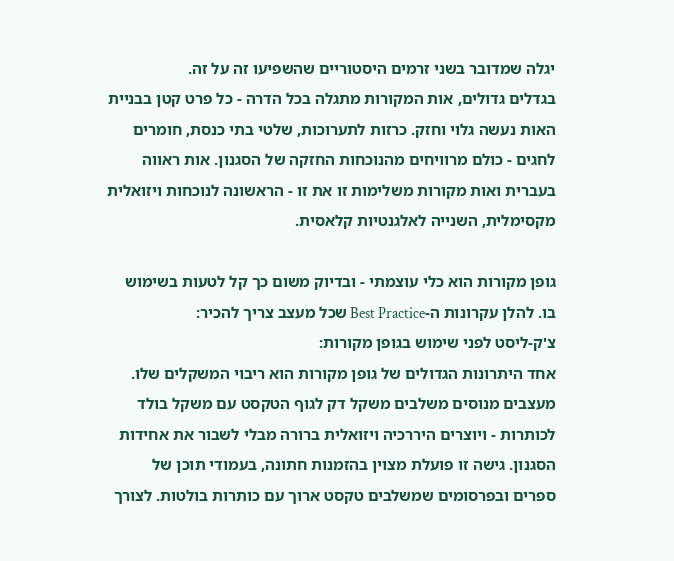יגלה שמדובר בשני זרמים היסטוריים שהשפיעו זה על זה.
בגדלים גדולים, אות המקורות מתגלה בכל הדרה - כל פרט קטן בבניית האות נעשה גלוי וחזק. כרזות לתערוכות, שלטי בתי כנסת, חומרים לחגים - כולם מרוויחים מהנוכחות החזקה של הסגנון. אות ראווה בעברית ואות מקורות משלימות זו את זו - הראשונה לנוכחות ויזואלית מקסימלית, השנייה לאלגנטיות קלאסית.

גופן מקורות הוא כלי עוצמתי - ובדיוק משום כך קל לטעות בשימוש בו. להלן עקרונות ה-Best Practice שכל מעצב צריך להכיר:
צ'ק-ליסט לפני שימוש בגופן מקורות:
אחד היתרונות הגדולים של גופן מקורות הוא ריבוי המשקלים שלו. מעצבים מנוסים משלבים משקל דק לגוף הטקסט עם משקל בולד לכותרות - ויוצרים היררכיה ויזואלית ברורה מבלי לשבור את אחידות הסגנון. גישה זו פועלת מצוין בהזמנות חתונה, בעמודי תוכן של ספרים ובפרסומים שמשלבים טקסט ארוך עם כותרות בולטות. לצורך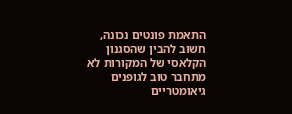התאמת פונטים נכונה, חשוב להבין שהסגנון הקלאסי של המקורות לא מתחבר טוב לגופנים גיאומטריים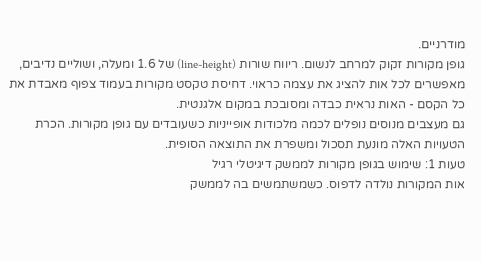מודרניים.
גופן מקורות זקוק למרחב לנשום. ריווח שורות (line-height) של 1.6 ומעלה, ושוליים נדיבים, מאפשרים לכל אות להציג את עצמה כראוי. דחיסת טקסט מקורות בעמוד צפוף מאבדת את כל הקסם - האות נראית כבדה ומסובכת במקום אלגנטית.
גם מעצבים מנוסים נופלים לכמה מלכודות אופייניות כשעובדים עם גופן מקורות. הכרת הטעויות האלה מונעת תסכול ומשפרת את התוצאה הסופית.
טעות 1: שימוש בגופן מקורות לממשק דיגיטלי רגיל
אות המקורות נולדה לדפוס. כשמשתמשים בה לממשק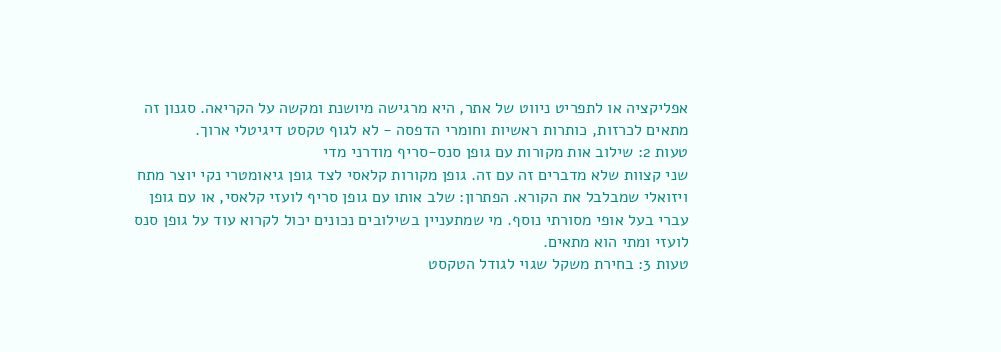אפליקציה או לתפריט ניווט של אתר, היא מרגישה מיושנת ומקשה על הקריאה. סגנון זה מתאים לכרזות, כותרות ראשיות וחומרי הדפסה - לא לגוף טקסט דיגיטלי ארוך.
טעות 2: שילוב אות מקורות עם גופן סנס-סריף מודרני מדי
שני קצוות שלא מדברים זה עם זה. גופן מקורות קלאסי לצד גופן גיאומטרי נקי יוצר מתח ויזואלי שמבלבל את הקורא. הפתרון: שלב אותו עם גופן סריף לועזי קלאסי, או עם גופן עברי בעל אופי מסורתי נוסף. מי שמתעניין בשילובים נכונים יכול לקרוא עוד על גופן סנס לועזי ומתי הוא מתאים.
טעות 3: בחירת משקל שגוי לגודל הטקסט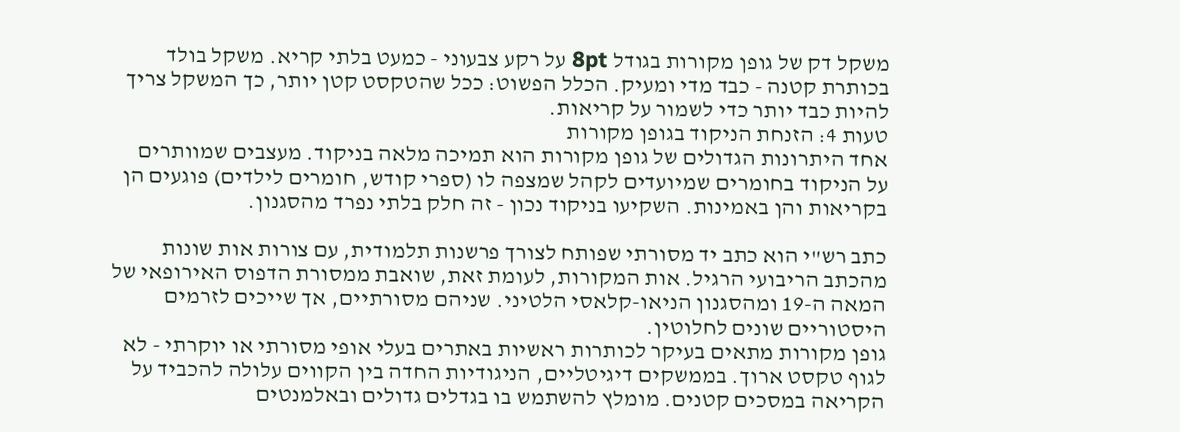משקל דק של גופן מקורות בגודל 8pt על רקע צבעוני - כמעט בלתי קריא. משקל בולד בכותרת קטנה - כבד מדי ומעיק. הכלל הפשוט: ככל שהטקסט קטן יותר, כך המשקל צריך להיות כבד יותר כדי לשמור על קריאות.
טעות 4: הזנחת הניקוד בגופן מקורות
אחד היתרונות הגדולים של גופן מקורות הוא תמיכה מלאה בניקוד. מעצבים שמוותרים על הניקוד בחומרים שמיועדים לקהל שמצפה לו (ספרי קודש, חומרים לילדים) פוגעים הן בקריאות והן באמינות. השקיעו בניקוד נכון - זה חלק בלתי נפרד מהסגנון.

כתב רש"י הוא כתב יד מסורתי שפותח לצורך פרשנות תלמודית, עם צורות אות שונות מהכתב הריבועי הרגיל. אות המקורות, לעומת זאת, שואבת ממסורת הדפוס האירופאי של המאה ה-19 ומהסגנון הניאו-קלאסי הלטיני. שניהם מסורתיים, אך שייכים לזרמים היסטוריים שונים לחלוטין.
גופן מקורות מתאים בעיקר לכותרות ראשיות באתרים בעלי אופי מסורתי או יוקרתי - לא לגוף טקסט ארוך. בממשקים דיגיטליים, הניגודיות החדה בין הקווים עלולה להכביד על הקריאה במסכים קטנים. מומלץ להשתמש בו בגדלים גדולים ובאלמנטים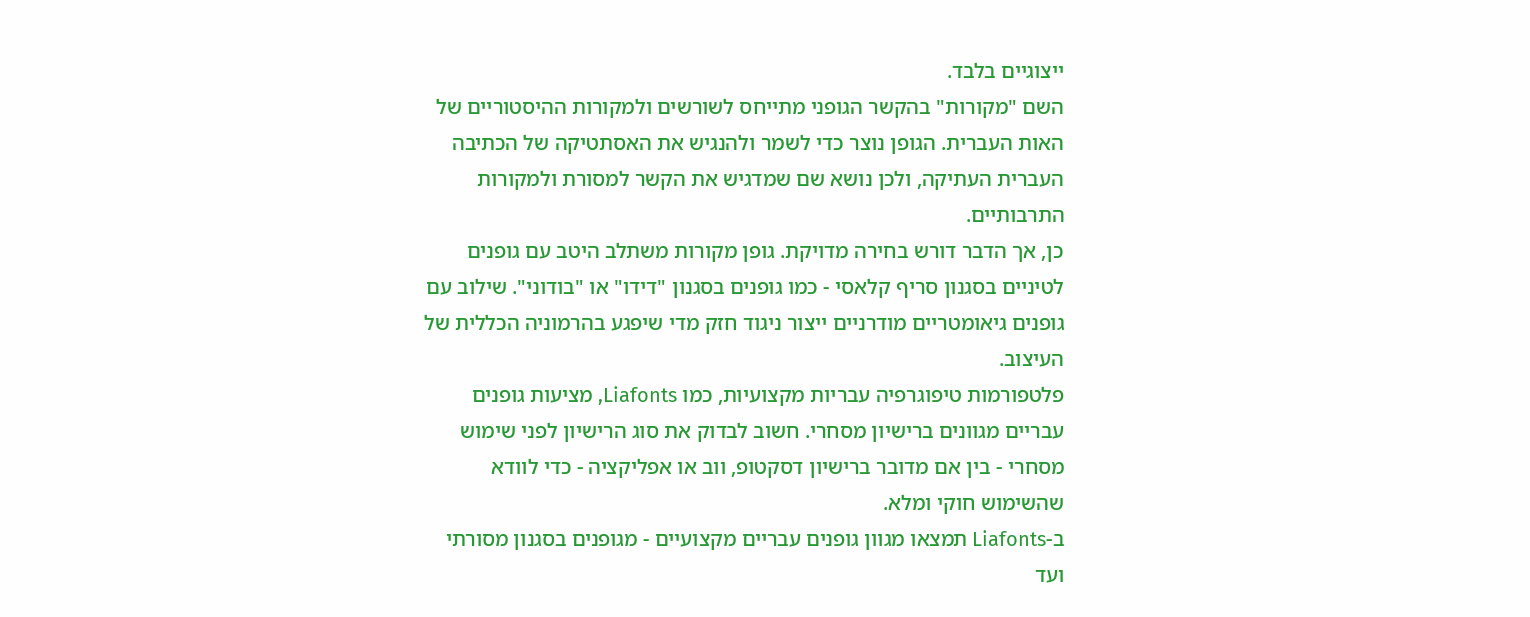ייצוגיים בלבד.
השם "מקורות" בהקשר הגופני מתייחס לשורשים ולמקורות ההיסטוריים של האות העברית. הגופן נוצר כדי לשמר ולהנגיש את האסתטיקה של הכתיבה העברית העתיקה, ולכן נושא שם שמדגיש את הקשר למסורת ולמקורות התרבותיים.
כן, אך הדבר דורש בחירה מדויקת. גופן מקורות משתלב היטב עם גופנים לטיניים בסגנון סריף קלאסי - כמו גופנים בסגנון "דידו" או "בודוני". שילוב עם גופנים גיאומטריים מודרניים ייצור ניגוד חזק מדי שיפגע בהרמוניה הכללית של העיצוב.
פלטפורמות טיפוגרפיה עבריות מקצועיות, כמו Liafonts, מציעות גופנים עבריים מגוונים ברישיון מסחרי. חשוב לבדוק את סוג הרישיון לפני שימוש מסחרי - בין אם מדובר ברישיון דסקטופ, ווב או אפליקציה - כדי לוודא שהשימוש חוקי ומלא.
ב-Liafonts תמצאו מגוון גופנים עבריים מקצועיים - מגופנים בסגנון מסורתי ועד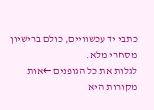כתבי יד עכשוויים, כולם ברישיון מסחרי מלא.
לגלות את כל הגופנים ←אות מקורות היא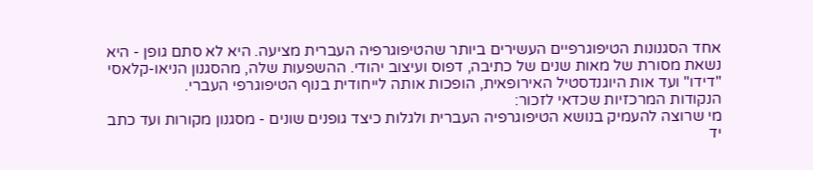אחד הסגנונות הטיפוגרפיים העשירים ביותר שהטיפוגרפיה העברית מציעה. היא לא סתם גופן - היא נשאת מסורת של מאות שנים של כתיבה, דפוס ועיצוב יהודי. ההשפעות שלה, מהסגנון הניאו-קלאסי "דידו" ועד אות היוגנדסטיל האירופאית, הופכות אותה לייחודית בנוף הטיפוגרפי העברי.
הנקודות המרכזיות שכדאי לזכור:
מי שרוצה להעמיק בנושא הטיפוגרפיה העברית ולגלות כיצד גופנים שונים - מסגנון מקורות ועד כתב יד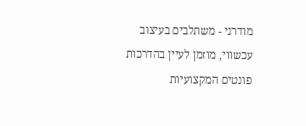מודרני - משתלבים בעיצוב עכשווי, מוזמן לעיין בהדרכות פונטים המקצועיות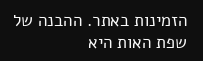הזמינות באתר. ההבנה של שפת האות היא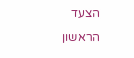הצעד הראשון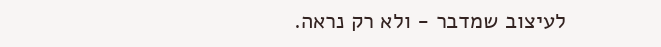לעיצוב שמדבר - ולא רק נראה.